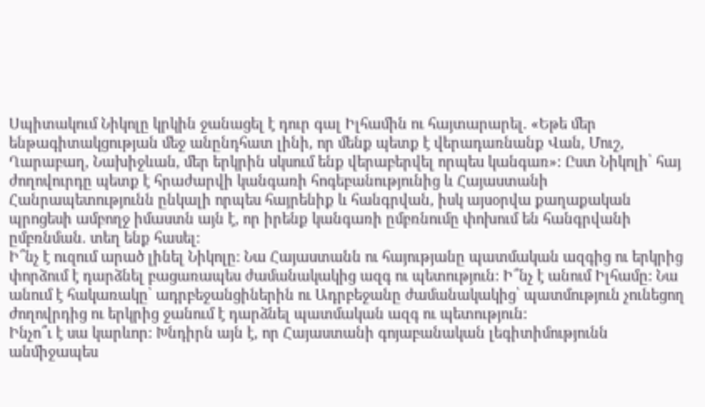Սպիտակում Նիկոլը կրկին ջանացել է դուր գալ Իլհամին ու հայտարարել. «Եթե մեր ենթագիտակցության մեջ անընդհատ լինի, որ մենք պետք է վերադառնանք Վան, Մուշ, Ղարաբաղ, Նախիջևան, մեր երկրին սկսում ենք վերաբերվել որպես կանգառ»: Ըստ Նիկոլի՝ հայ ժողովուրդը պետք է հրաժարվի կանգառի հոգեբանությունից և Հայաստանի Հանրապետությունն ընկալի որպես հայրենիք և հանգրվան, իսկ այսօրվա քաղաքական պրոցեսի ամբողջ իմաստն այն է, որ իրենք կանգառի ըմբռնումը փոխում են հանգրվանի ըմբռնման. տեղ ենք հասել:
Ի՞նչ է ուզում արած լինել Նիկոլը: Նա Հայաստանն ու հայությանը պատմական ազգից ու երկրից փորձում է դարձնել բացառապես ժամանակակից ազգ ու պետություն: Ի՞նչ է անում Իլհամը: Նա անում է հակառակը՝ ադրբեջանցիներին ու Ադրբեջանը ժամանակակից՝ պատմություն չունեցող ժողովրդից ու երկրից ջանում է դարձնել պատմական ազգ ու պետություն:
Ինչո՞ւ է սա կարևոր: Խնդիրն այն է, որ Հայաստանի գոյաբանական լեգիտիմությունն անմիջապես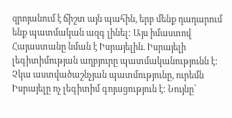զրոյանում է ճիշտ այն պահին, երբ մենք դադարում ենք պատմական ազգ լինել: Այս իմաստով Հայաստանը նման է Իսրայելին. Իսրայելի լեգիտիմության աղբյուրը պատմականությունն է: Չկա աստվածաշնչյան պատմությունը, ուրեմն Իսրայելը ոչ լեգիտիմ գոյացություն է: Նույնը՝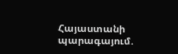Հայաստանի պարագայում.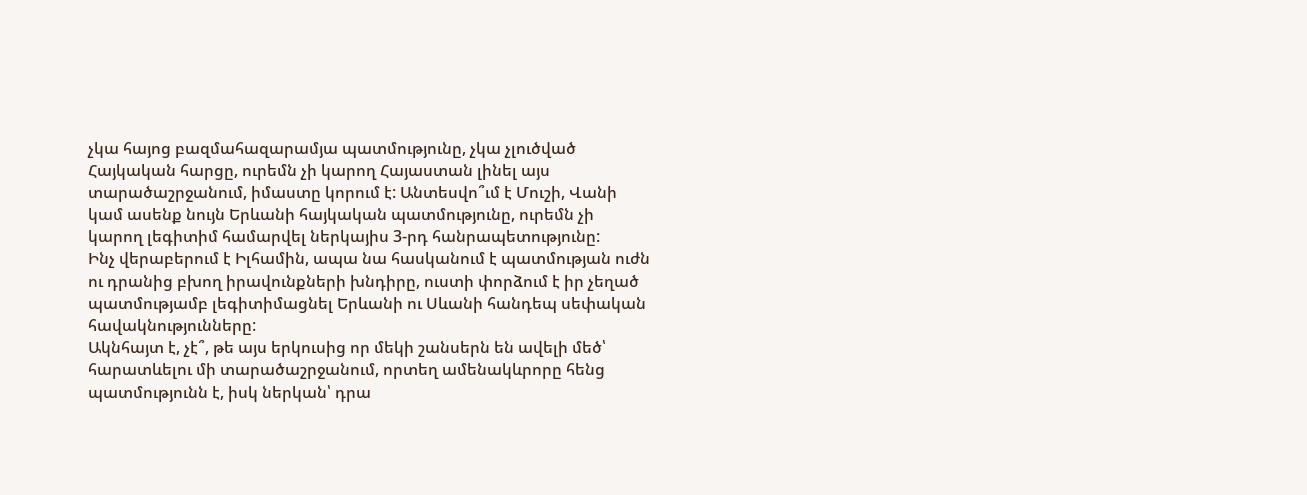չկա հայոց բազմահազարամյա պատմությունը, չկա չլուծված Հայկական հարցը, ուրեմն չի կարող Հայաստան լինել այս տարածաշրջանում, իմաստը կորում է: Անտեսվո՞ւմ է Մուշի, Վանի կամ ասենք նույն Երևանի հայկական պատմությունը, ուրեմն չի կարող լեգիտիմ համարվել ներկայիս 3-րդ հանրապետությունը:
Ինչ վերաբերում է Իլհամին, ապա նա հասկանում է պատմության ուժն ու դրանից բխող իրավունքների խնդիրը, ուստի փորձում է իր չեղած պատմությամբ լեգիտիմացնել Երևանի ու Սևանի հանդեպ սեփական հավակնությունները:
Ակնհայտ է, չէ՞, թե այս երկուսից որ մեկի շանսերն են ավելի մեծ՝ հարատևելու մի տարածաշրջանում, որտեղ ամենակևրորը հենց պատմությունն է, իսկ ներկան՝ դրա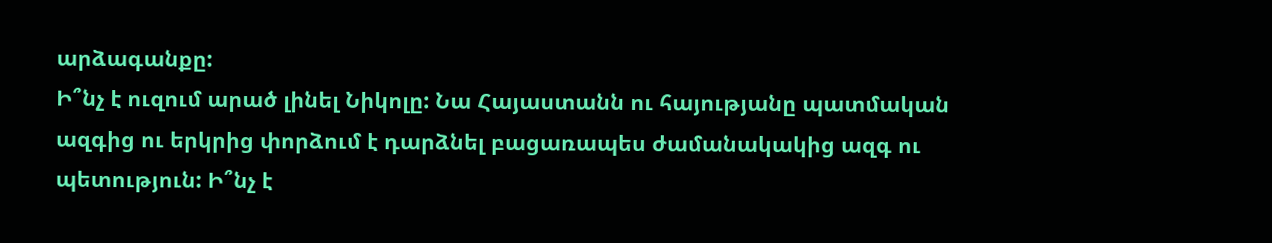արձագանքը:
Ի՞նչ է ուզում արած լինել Նիկոլը: Նա Հայաստանն ու հայությանը պատմական ազգից ու երկրից փորձում է դարձնել բացառապես ժամանակակից ազգ ու պետություն: Ի՞նչ է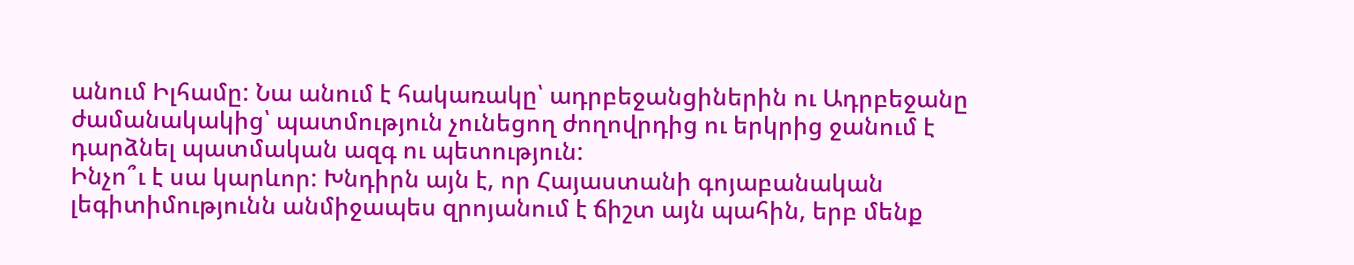անում Իլհամը: Նա անում է հակառակը՝ ադրբեջանցիներին ու Ադրբեջանը ժամանակակից՝ պատմություն չունեցող ժողովրդից ու երկրից ջանում է դարձնել պատմական ազգ ու պետություն:
Ինչո՞ւ է սա կարևոր: Խնդիրն այն է, որ Հայաստանի գոյաբանական լեգիտիմությունն անմիջապես զրոյանում է ճիշտ այն պահին, երբ մենք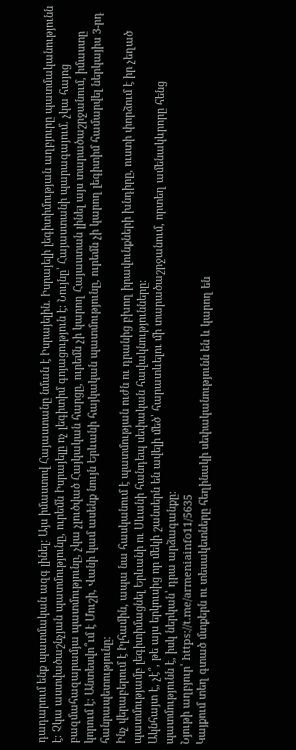դադարում ենք պատմական ազգ լինել: Այս իմաստով Հայաստանը նման է Իսրայելին. Իսրայելի լեգիտիմության աղբյուրը պատմականությունն է: Չկա աստվածաշնչյան պատմությունը, ուրեմն Իսրայելը ոչ լեգիտիմ գոյացություն է: Նույնը՝ Հայաստանի պարագայում. չկա հայոց բազմահազարամյա պատմությունը, չկա չլուծված Հայկական հարցը, ուրեմն չի կարող Հայաստան լինել այս տարածաշրջանում, իմաստը կորում է: Անտեսվո՞ւմ է Մուշի, Վանի կամ ասենք նույն Երևանի հայկական պատմությունը, ուրեմն չի կարող լեգիտիմ համարվել ներկայիս 3-րդ հանրապետությունը:
Ինչ վերաբերում է Իլհամին, ապա նա հասկանում է պատմության ուժն ու դրանից բխող իրավունքների խնդիրը, ուստի փորձում է իր չեղած պատմությամբ լեգիտիմացնել Երևանի ու Սևանի հանդեպ սեփական հավակնությունները:
Ակնհայտ է, չէ՞, թե այս երկուսից որ մեկի շանսերն են ավելի մեծ՝ հարատևելու մի տարածաշրջանում, որտեղ ամենակևրորը հենց պատմությունն է, իսկ ներկան՝ դրա արձագանքը:
Նյութի աղբյուր՝ https://t.me/armeniainfo11/5635
Կայքում տեղ գտած մտքերն ու տեսակետները հեղինակի սեփականությունն են և կարող են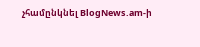չհամընկնել BlogNews.am-ի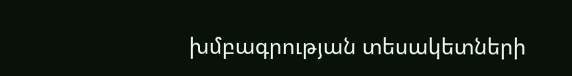խմբագրության տեսակետների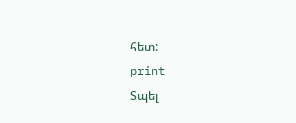հետ:
print
Տպել